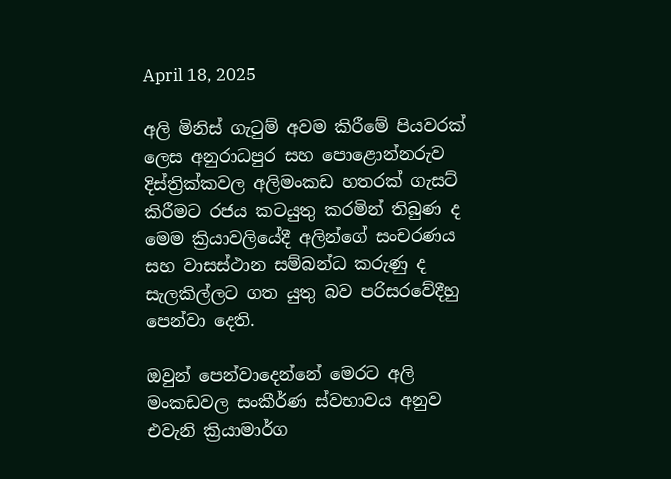April 18, 2025

අලි මිනිස් ගැටුම් අවම කිරීමේ පියවරක් ලෙස අනුරාධපුර සහ පොළොන්නරුව දිස්ත්‍රික්කවල අලිමංකඩ හතරක් ගැසට් කිරීමට රජය කටයුතු කරමින් තිබුණ ද මෙම ක්‍රියාවලියේදී අලින්ගේ සංචරණය සහ වාසස්ථාන සම්බන්ධ කරුණු ද සැලකිල්ලට ගත යුතු බව පරිසරවේදීහු පෙන්වා දෙති.

ඔවුන් පෙන්වාදෙන්නේ මෙරට අලි මංකඩවල සංකීර්ණ ස්වභාවය අනුව එවැනි ක්‍රියාමාර්ග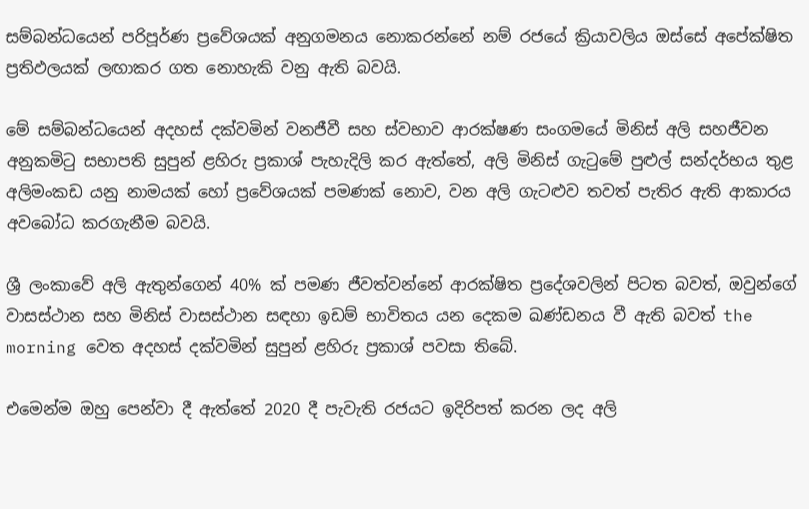සම්බන්ධයෙන් පරිපූර්ණ ප්‍රවේශයක් අනුගමනය නොකරන්නේ නම් රජයේ ක්‍රියාවලිය ඔස්සේ අපේක්ෂිත ප්‍රතිඵලයක් ලඟාකර ගත නොහැකි වනු ඇති බවයි.

මේ සම්බන්ධයෙන් අදහස් දක්වමින් වනජීවී සහ ස්වභාව ආරක්ෂණ සංගමයේ මිනිස් අලි සහජීවන අනුකමිටු සභාපති සුපුන් ළහිරු ප්‍රකාශ් පැහැදිලි කර ඇත්තේ, අලි මිනිස් ගැටුමේ පුළුල් සන්දර්භය තුළ අලිමංකඩ යනු නාමයක් හෝ ප්‍රවේශයක් පමණක් නොව, වන අලි ගැටළුව තවත් පැතිර ඇති ආකාරය අවබෝධ කරගැනීම බවයි.

ශ්‍රී ලංකාවේ අලි ඇතුන්ගෙන් 40% ක් පමණ ජීවත්වන්නේ ආරක්ෂිත ප්‍රදේශවලින් පිටත බවත්, ඔවුන්ගේ වාසස්ථාන සහ මිනිස් වාසස්ථාන සඳහා ඉඩම් භාවිතය යන දෙකම ඛණ්ඩනය වී ඇති බවත් the morning වෙත අදහස් දක්වමින් සුපුන් ළහිරු ප්‍රකාශ් පවසා තිබේ.

එමෙන්ම ඔහු පෙන්වා දී ඇත්තේ 2020 දී පැවැති රජයට ඉදිරිපත් කරන ලද අලි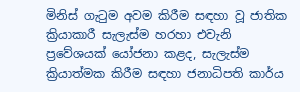මිනිස් ගැටුම අවම කිරීම සඳහා වූ ජාතික ක්‍රියාකාරී සැලැස්ම හරහා එවැනි ප්‍රවේශයක් යෝජනා කළද, සැලැස්ම ක්‍රියාත්මක කිරීම සඳහා ජනාධිපති කාර්ය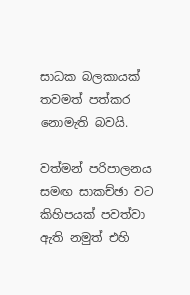සාධක බලකායක් තවමත් පත්කර නොමැති බවයි.

වත්මන් පරිපාලනය සමඟ සාකච්ඡා වට කිහිපයක් පවත්වා ඇති නමුත් එහි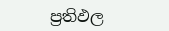ප්‍රතිඵල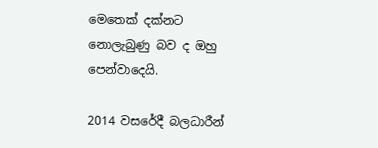මෙතෙක් දක්නට නොලැබුණු බව ද ඔහු පෙන්වාදෙයි.

2014 වසරේදී බලධාරීන්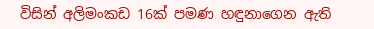විසින් අලිමංකඩ 16ක් පමණ හඳුනාගෙන ඇති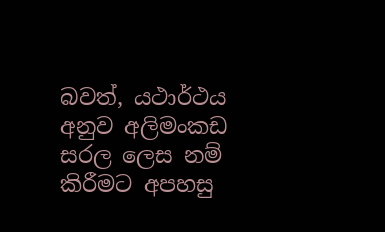බවත්, යථාර්ථය අනුව අලිමංකඩ සරල ලෙස නම් කිරීමට අපහසු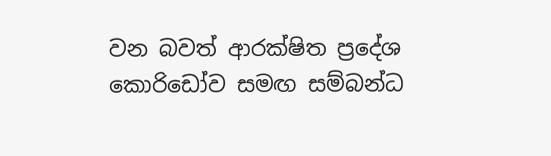වන බවත් ආරක්ෂිත ප්‍රදේශ කොරිඩෝව සමඟ සම්බන්ධ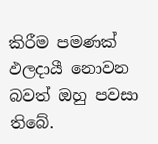කිරීම පමණක් ඵලදායී නොවන බවත් ඔහු පවසා තිබේ.